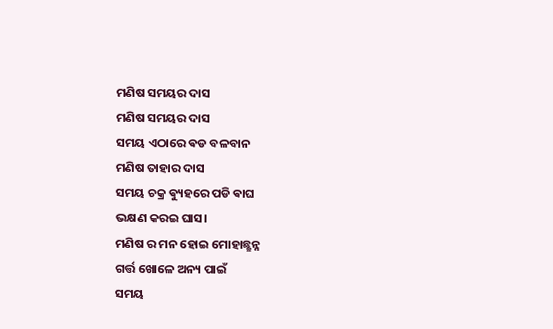ମଣିଷ ସମୟର ଦାସ
ମଣିଷ ସମୟର ଦାସ
ସମୟ ଏଠାରେ ଵଡ ବଳବାନ
ମଣିଷ ତାହାର ଦାସ
ସମୟ ଚକ୍ର ଵ୍ୟୁହରେ ପଡି ଵାଘ
ଭକ୍ଷଣ କରଇ ଘାସ।
ମଣିଷ ର ମନ ହୋଇ ମୋହାଛ୍ଛନ୍ନ
ଗର୍ତ୍ତ ଖୋଳେ ଅନ୍ୟ ପାଇଁ
ସମୟ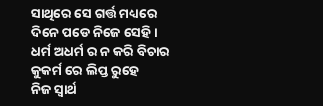ସାଥିରେ ସେ ଗର୍ତ୍ତ ମଧ୍ୟରେ
ଦିନେ ପଡେ ନିଜେ ସେହି।
ଧର୍ମ ଅଧର୍ମ ର ନ କରି ବିଚାର
କୁକର୍ମ ରେ ଲିପ୍ତ ରୁହେ
ନିଜ ସ୍ଵାର୍ଥ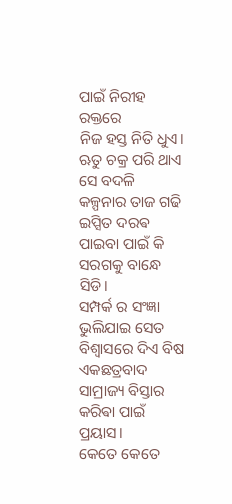ପାଇଁ ନିରୀହ ରକ୍ତରେ
ନିଜ ହସ୍ତ ନିତି ଧୁଏ।
ଋତୁ ଚକ୍ର ପରି ଥାଏ ସେ ବଦଳି
କଳ୍ପନାର ତାଜ ଗଢି
ଇପ୍ସିତ ଦରଵ ପାଇବା ପାଇଁ କି
ସରଗକୁ ବାନ୍ଧେ ସିଡି।
ସମ୍ପର୍କ ର ସଂଜ୍ଞା ଭୁଲିଯାଇ ସେତ
ବିଶ୍ଵାସରେ ଦିଏ ବିଷ
ଏକଛତ୍ରବାଦ ସାମ୍ରାଜ୍ୟ ବିସ୍ତାର
କରିଵା ପାଇଁ ପ୍ରୟାସ।
କେତେ କେତେ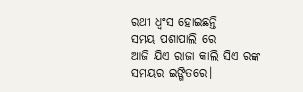ରଥୀ ଧ୍ଵଂସ ହୋଇଛନ୍ତି
ସମୟ ପଶାପାଲି ରେ
ଆଜି ଯିଏ ରାଜା କାଲି ସିଏ ରଙ୍କ
ସମୟର ଇଙ୍ଗିତରେ।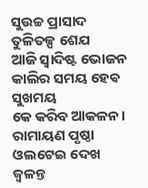ସୁଉଚ୍ଚ ପ୍ରାସାଦ ତୁଳିତଳ୍ପ ଶେଯ
ଆଜି ସ୍ଵାଦିଷ୍ଟ ଭୋଜନ
କାଲିର ସମୟ ହେଵ ସୁଖମୟ
କେ କରିବ ଆକଳନ।
ରାମାୟଣ ପୃଷ୍ଠା ଓଲଟେଇ ଦେଖ
ଜ୍ଵଳନ୍ତ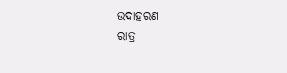ଉଦାହରଣ
ରାତ୍ର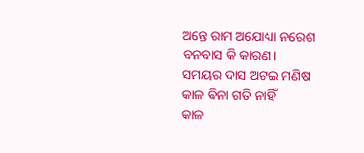ଅନ୍ତେ ରାମ ଅଯୋଧ୍ୟା ନରେଶ
ବନବାସ କି କାରଣ।
ସମୟର ଦାସ ଅଟଇ ମଣିଷ
କାଳ ଵିନା ଗତି ନାହିଁ
କାଳ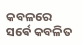କବଳରେ ସର୍ଵେ କବଳିତ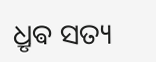ଧ୍ରୃଵ ସତ୍ୟ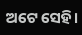ଅଟେ ସେହି।